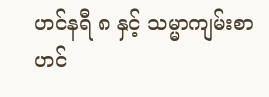ဟင်နရီ ၈ နှင့် သမ္မာကျမ်းစာ
ဟင်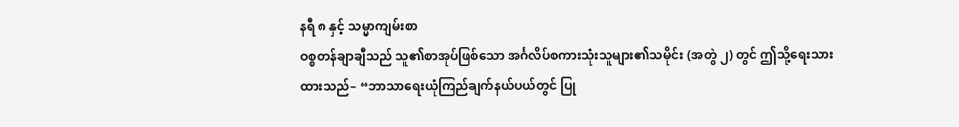နရီ ၈ နှင့် သမ္မာကျမ်းစာ
ဝစ္စတန်ချာချီသည် သူ၏စာအုပ်ဖြစ်သော အင်္ဂလိပ်စကားသုံးသူများ၏သမိုင်း (အတွဲ ၂) တွင် ဤသို့ရေးသားထားသည်– “ဘာသာရေးယုံကြည်ချက်နယ်ပယ်တွင် ပြု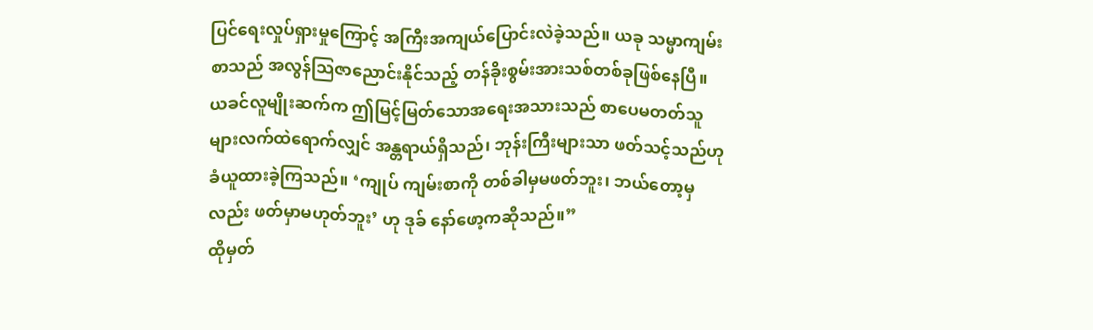ပြင်ရေးလှုပ်ရှားမှုကြောင့် အကြီးအကျယ်ပြောင်းလဲခဲ့သည်။ ယခု သမ္မာကျမ်းစာသည် အလွန်သြဇာညောင်းနိုင်သည့် တန်ခိုးစွမ်းအားသစ်တစ်ခုဖြစ်နေပြီ။ ယခင်လူမျိုးဆက်က ဤမြင့်မြတ်သောအရေးအသားသည် စာပေမတတ်သူများလက်ထဲရောက်လျှင် အန္တရာယ်ရှိသည်၊ ဘုန်းကြီးများသာ ဖတ်သင့်သည်ဟု ခံယူထားခဲ့ကြသည်။ ‘ကျုပ် ကျမ်းစာကို တစ်ခါမှမဖတ်ဘူး၊ ဘယ်တော့မှလည်း ဖတ်မှာမဟုတ်ဘူး’ ဟု ဒုခ် နော်ဖော့ကဆိုသည်။”
ထိုမှတ်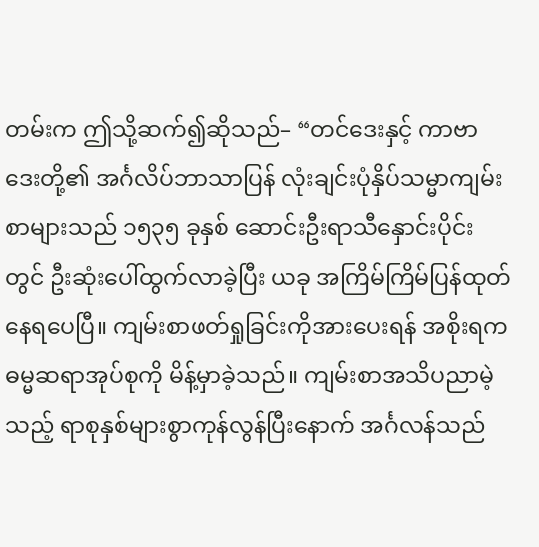တမ်းက ဤသို့ဆက်၍ဆိုသည်– “တင်ဒေးနှင့် ကာဗာဒေးတို့၏ အင်္ဂလိပ်ဘာသာပြန် လုံးချင်းပုံနှိပ်သမ္မာကျမ်းစာများသည် ၁၅၃၅ ခုနှစ် ဆောင်းဦးရာသီနှောင်းပိုင်းတွင် ဦးဆုံးပေါ်ထွက်လာခဲ့ပြီး ယခု အကြိမ်ကြိမ်ပြန်ထုတ်နေရပေပြီ။ ကျမ်းစာဖတ်ရှုခြင်းကိုအားပေးရန် အစိုးရက ဓမ္မဆရာအုပ်စုကို မိန့်မှာခဲ့သည်။ ကျမ်းစာအသိပညာမဲ့သည့် ရာစုနှစ်များစွာကုန်လွန်ပြီးနောက် အင်္ဂလန်သည်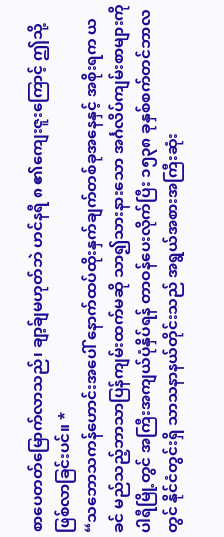စာပေတတ်မြောက်လာသည်၊ ချာ့ခ်ျမဟုတ်ဘဲ ဟင်နရီ ၈ ၏ကျေးဇူးကြောင့် ဤသို့ဖြစ်လာခြင်းပင်။ *
“သဘောသကန်ဟောင်းအပေါ် နောက်ထပ်ထိုးနှက်ချက်တစ်ခုအနေနှင့် အစိုးရက ယခင် မည်သည့်ဘာသာပြန်ကျမ်းထက်မဆို သာ၍သားနားသော အင်္ဂလိပ်ကျမ်းစာများကို ပါရီမြို့တွင် အကြီးအကျယ်ပုံနှိပ်ရန် တာဝန်ပေးလိုက်ပြီး ၁၅၃၈ ခုနှစ်စက်တင်ဘာလတွင် နိုင်ငံတွင်းရှိ သာသနာနယ်တိုင်းသည် အရွယ်အစားအကြီးဆုံး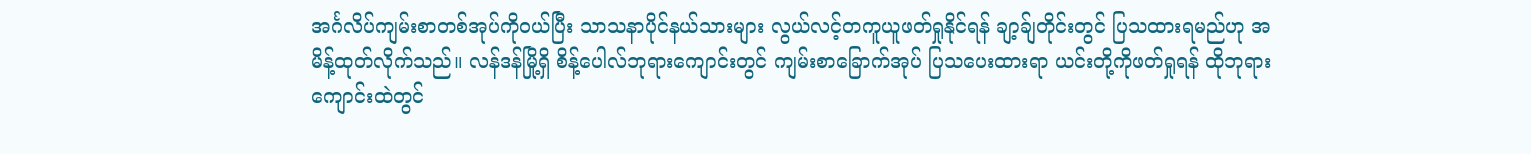အင်္ဂလိပ်ကျမ်းစာတစ်အုပ်ကိုဝယ်ပြီး သာသနာပိုင်နယ်သားများ လွယ်လင့်တကူယူဖတ်ရှုနိုင်ရန် ချာ့ခ်ျတိုင်းတွင် ပြသထားရမည်ဟု အမိန့်ထုတ်လိုက်သည်။ လန်ဒန်မြို့ရှိ စိန့်ပေါလ်ဘုရားကျောင်းတွင် ကျမ်းစာခြောက်အုပ် ပြသပေးထားရာ ယင်းတို့ကိုဖတ်ရှုရန် ထိုဘုရားကျောင်းထဲတွင်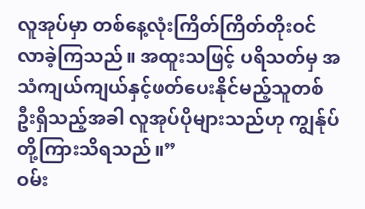လူအုပ်မှာ တစ်နေ့လုံးကြိတ်ကြိတ်တိုးဝင်လာခဲ့ကြသည်။ အထူးသဖြင့် ပရိသတ်မှ အသံကျယ်ကျယ်နှင့်ဖတ်ပေးနိုင်မည့်သူတစ်ဦးရှိသည့်အခါ လူအုပ်ပိုများသည်ဟု ကျွန်ုပ်တို့ကြားသိရသည်။”
ဝမ်း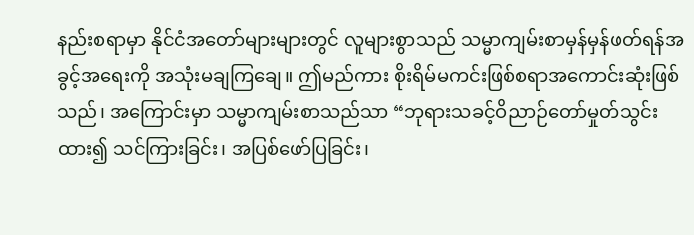နည်းစရာမှာ နိုင်ငံအတော်များများတွင် လူများစွာသည် သမ္မာကျမ်းစာမှန်မှန်ဖတ်ရန်အခွင့်အရေးကို အသုံးမချကြချေ။ ဤမည်ကား စိုးရိမ်မကင်းဖြစ်စရာအကောင်းဆုံးဖြစ်သည်၊ အကြောင်းမှာ သမ္မာကျမ်းစာသည်သာ “ဘုရားသခင့်ဝိညာဉ်တော်မှုတ်သွင်းထား၍ သင်ကြားခြင်း၊ အပြစ်ဖော်ပြခြင်း၊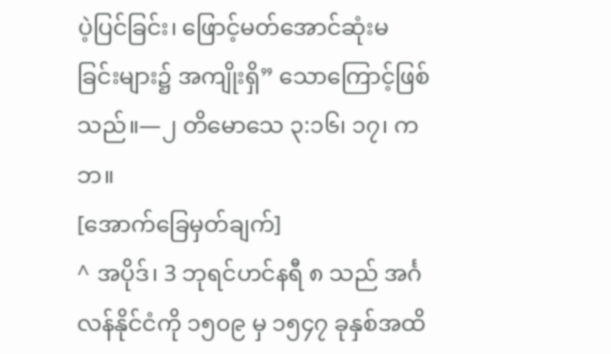ပဲ့ပြင်ခြင်း၊ ဖြောင့်မတ်အောင်ဆုံးမခြင်းများ၌ အကျိုးရှိ” သောကြောင့်ဖြစ်သည်။—၂ တိမောသေ ၃:၁၆၊ ၁၇၊ ကဘ။
[အောက်ခြေမှတ်ချက်]
^ အပိုဒ်၊ 3 ဘုရင်ဟင်နရီ ၈ သည် အင်္ဂလန်နိုင်ငံကို ၁၅၀၉ မှ ၁၅၄၇ ခုနှစ်အထိ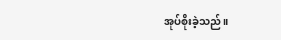အုပ်စိုးခဲ့သည်။